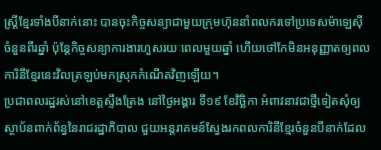ស្ត្រីខ្មែរទាំងបីនាក់នោះ បានចុះកិច្ចសន្យាជាមួយក្រុមហ៊ុននាំពលករទៅប្រទេសម៉ាឡេស៊ី ចំនួនពីរឆ្នាំ ប៉ុន្តែកិច្ចសន្យាការងារហួសរយៈពេលមួយឆ្នាំ ហើយថៅកែមិនអនុញ្ញាតឲ្យពលការិនីខ្មែរនេះវិលត្រឡប់មកស្រុកកំណើតវិញឡើយ។
ប្រជាពលរដ្ឋរស់នៅខេត្តស្ទឹងត្រែង នៅថ្ងៃអង្គារ ទី១៩ ខែវិច្ឆិកា អំពាវនាវជាថ្មីទៀតសុំឲ្យស្ថាប័នពាក់ព័ន្ធនៃរាជរដ្ឋាភិបាល ជួយអន្តរាគមន៍ស្វែងរកពលការិនីខ្មែរចំនួនបីនាក់ដែល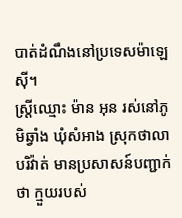បាត់ដំណឹងនៅប្រទេសម៉ាឡេស៊ី។
ស្ត្រីឈ្មោះ ម៉ាន អុន រស់នៅភូមិឆ្វាំង ឃុំសំអាង ស្រុកថាលាបរិវ៉ាត់ មានប្រសាសន៍បញ្ជាក់ថា ក្មួយរបស់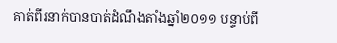គាត់ពីរនាក់បានបាត់ដំណឹងតាំងឆ្នាំ២០១១ បន្ទាប់ពី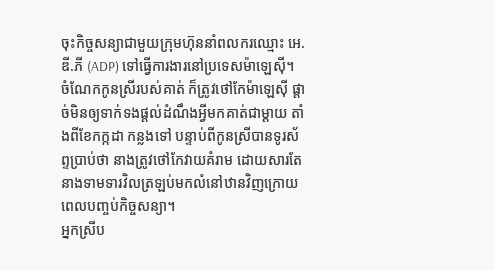ចុះកិច្ចសន្យាជាមួយក្រុមហ៊ុននាំពលករឈ្មោះ អេ.ឌី.ភី (ADP) ទៅធ្វើការងារនៅប្រទេសម៉ាឡេស៊ី។ ចំណែកកូនស្រីរបស់គាត់ ក៏ត្រូវថៅកែម៉ាឡេស៊ី ផ្តាច់មិនឲ្យទាក់ទងផ្តល់ដំណឹងអ្វីមកគាត់ជាម្តាយ តាំងពីខែកក្កដា កន្លងទៅ បន្ទាប់ពីកូនស្រីបានទូរស័ព្ទប្រាប់ថា នាងត្រូវថៅកែវាយគំរាម ដោយសារតែនាងទាមទារវិលត្រឡប់មកលំនៅឋានវិញក្រោយពេលបញ្ចប់កិច្ចសន្យា។
អ្នកស្រីប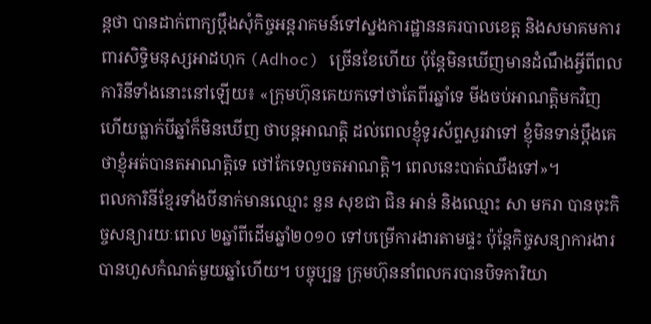ន្តថា បានដាក់ពាក្យប្ដឹងសុំកិច្ចអន្តរាគមន៍ទៅស្នងការដ្ឋាននគរបាលខេត្ត និងសមាគមការពារសិទ្ធិមនុស្សអាដហុក (Adhoc) ច្រើនខែហើយ ប៉ុន្តែមិនឃើញមានដំណឹងអ្វីពីពលការិនីទាំងនោះនៅឡើយ៖ «ក្រុមហ៊ុនគេយកទៅថាតែពីរឆ្នាំទេ មីងចប់អាណត្តិមកវិញ ហើយធ្លាក់បីឆ្នាំក៏មិនឃើញ ថាបន្តអាណត្តិ ដល់ពេលខ្ញុំទូរស័ព្ទសួរវាទៅ ខ្ញុំមិនទាន់ប្ដឹងគេថាខ្ញុំអត់បានតអាណត្តិទេ ថៅកែទេលួចតអាណត្តិ។ ពេលនេះបាត់ឈឹងទៅ»។
ពលការិនីខ្មែរទាំងបីនាក់មានឈ្មោះ នួន សុខជា ជិន អាន់ និងឈ្មោះ សា មករា បានចុះកិច្ចសន្យារយៈពេល ២ឆ្នាំពីដើមឆ្នាំ២០១០ ទៅបម្រើការងារតាមផ្ទះ ប៉ុន្តែកិច្ចសន្យាការងារបានហួសកំណត់មួយឆ្នាំហើយ។ បច្ចុប្បន្ន ក្រុមហ៊ុននាំពលករបានបិទការិយា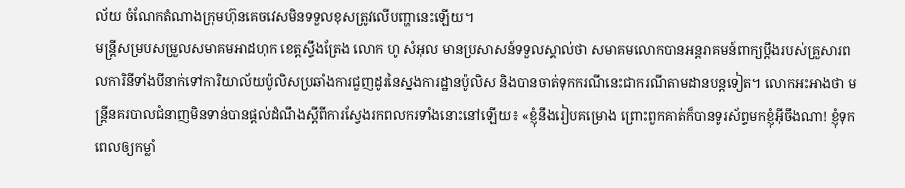ល័យ ចំណែកតំណាងក្រុមហ៊ុនគេចវេសមិនទទួលខុសត្រូវលើបញ្ហានេះឡើយ។
មន្ត្រីសម្របសម្រួលសមាគមអាដហុក ខេត្តស្ទឹងត្រែង លោក ហូ សំអុល មានប្រសាសន៍ទទួលស្គាល់ថា សមាគមលោកបានអន្តរាគមន៍ពាក្យប្ដឹងរបស់គ្រួសារពលការិនីទាំងបីនាក់ទៅការិយាល័យប៉ូលិសប្រឆាំងការជួញដូរនៃស្នងការដ្ឋានប៉ូលិស និងបានចាត់ទុកករណីនេះជាករណីតាមដានបន្តទៀត។ លោកអះអាងថា មន្ត្រីនគរបាលជំនាញមិនទាន់បានផ្តល់ដំណឹងស្ដីពីការស្វែងរកពលករទាំងនោះនៅឡើយ៖ «ខ្ញុំនឹងរៀបគម្រោង ព្រោះពួកគាត់ក៏បានទូរស័ព្ទមកខ្ញុំអ៊ីចឹងណា! ខ្ញុំទុកពេលឲ្យកម្លាំ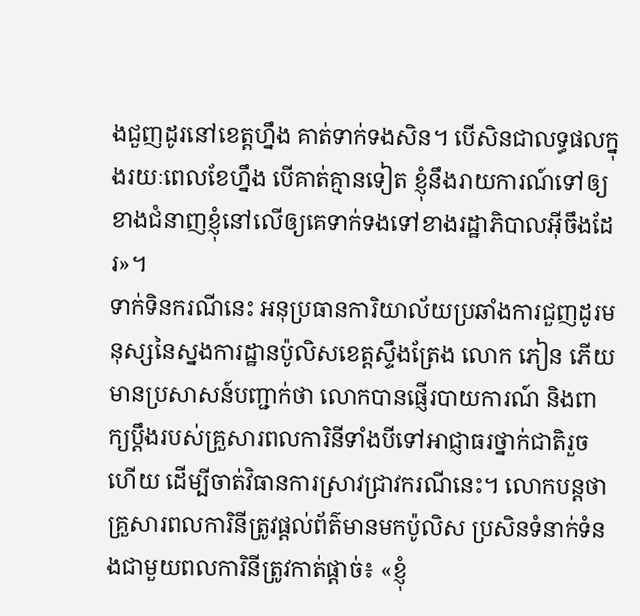ងជួញដូរនៅខេត្តហ្នឹង គាត់ទាក់ទងសិន។ បើសិនជាលទ្ធផលក្នុងរយៈពេលខែហ្នឹង បើគាត់គ្មានទៀត ខ្ញុំនឹងរាយការណ៍ទៅឲ្យខាងជំនាញខ្ញុំនៅលើឲ្យគេទាក់ទងទៅខាងរដ្ឋាភិបាលអ៊ីចឹងដែរ»។
ទាក់ទិនករណីនេះ អនុប្រធានការិយាល័យប្រឆាំងការជួញដូរមនុស្សនៃស្នងការដ្ឋានប៉ូលិសខេត្តស្ទឹងត្រែង លោក ភៀន ភើយ មានប្រសាសន៍បញ្ជាក់ថា លោកបានផ្ញើរបាយការណ៍ និងពាក្យប្ដឹងរបស់គ្រួសារពលការិនីទាំងបីទៅអាជ្ញាធរថ្នាក់ជាតិរួចហើយ ដើម្បីចាត់វិធានការស្រាវជ្រាវករណីនេះ។ លោកបន្តថា គ្រួសារពលការិនីត្រូវផ្តល់ព័ត៌មានមកប៉ូលិស ប្រសិនទំនាក់ទំនងជាមួយពលការិនីត្រូវកាត់ផ្តាច់៖ «ខ្ញុំ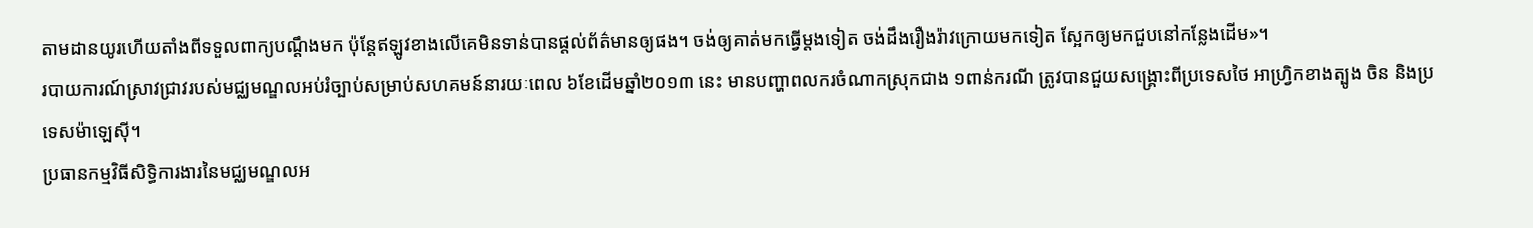តាមដានយូរហើយតាំងពីទទួលពាក្យបណ្ដឹងមក ប៉ុន្តែឥឡូវខាងលើគេមិនទាន់បានផ្តល់ព័ត៌មានឲ្យផង។ ចង់ឲ្យគាត់មកធ្វើម្តងទៀត ចង់ដឹងរឿងរ៉ាវក្រោយមកទៀត ស្អែកឲ្យមកជួបនៅកន្លែងដើម»។
របាយការណ៍ស្រាវជ្រាវរបស់មជ្ឈមណ្ឌលអប់រំច្បាប់សម្រាប់សហគមន៍នារយៈពេល ៦ខែដើមឆ្នាំ២០១៣ នេះ មានបញ្ហាពលករចំណាកស្រុកជាង ១ពាន់ករណី ត្រូវបានជួយសង្គ្រោះពីប្រទេសថៃ អាហ្វ្រិកខាងត្បូង ចិន និងប្រទេសម៉ាឡេស៊ី។
ប្រធានកម្មវិធីសិទ្ធិការងារនៃមជ្ឈមណ្ឌលអ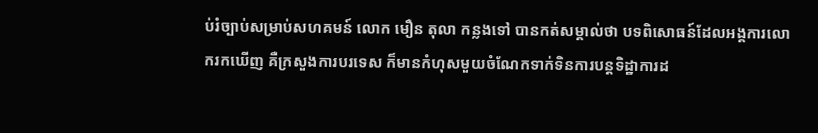ប់រំច្បាប់សម្រាប់សហគមន៍ លោក មឿន តុលា កន្លងទៅ បានកត់សម្គាល់ថា បទពិសោធន៍ដែលអង្គការលោករកឃើញ គឺក្រសួងការបរទេស ក៏មានកំហុសមួយចំណែកទាក់ទិនការបន្តទិដ្ឋាការដ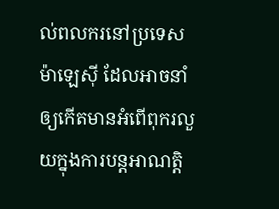ល់ពលករនៅប្រទេសម៉ាឡេស៊ី ដែលអាចនាំឲ្យកើតមានអំពើពុករលួយក្នុងការបន្តអាណត្តិ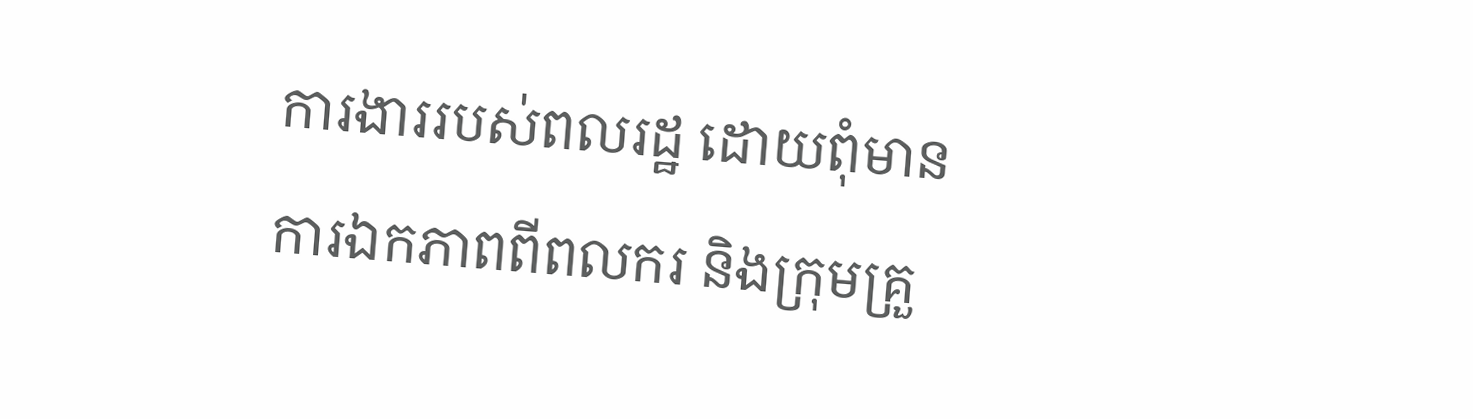ការងាររបស់ពលរដ្ឋ ដោយពុំមានការឯកភាពពីពលករ និងក្រុមគ្រួ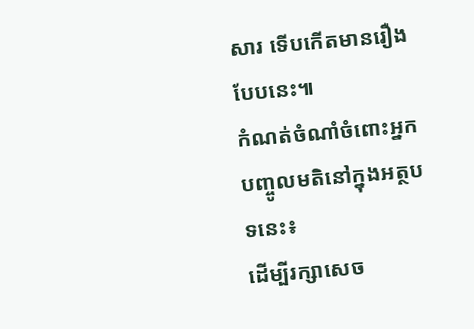សារ ទើបកើតមានរឿងបែបនេះ៕
កំណត់ចំណាំចំពោះអ្នកបញ្ចូលមតិនៅក្នុងអត្ថបទនេះ៖
ដើម្បីរក្សាសេច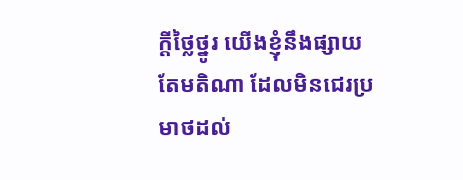ក្ដីថ្លៃថ្នូរ យើងខ្ញុំនឹងផ្សាយតែមតិណា ដែលមិនជេរប្រមាថដល់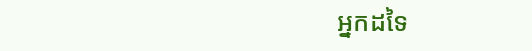អ្នកដទៃ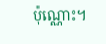ប៉ុណ្ណោះ។